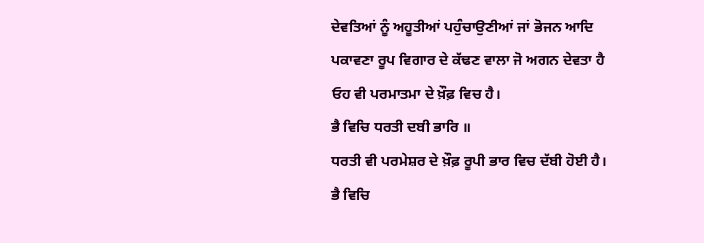ਦੇਵਤਿਆਂ ਨੂੰ ਅਹੂਤੀਆਂ ਪਹੁੰਚਾਉਣੀਆਂ ਜਾਂ ਭੋਜਨ ਆਦਿ ਪਕਾਵਣਾ ਰੂਪ ਵਿਗਾਰ ਦੇ ਕੱਢਣ ਵਾਲਾ ਜੋ ਅਗਨ ਦੇਵਤਾ ਹੈ ਓਹ ਵੀ ਪਰਮਾਤਮਾ ਦੇ ਖ਼ੌਫ਼ ਵਿਚ ਹੈ।
ਭੈ ਵਿਚਿ ਧਰਤੀ ਦਬੀ ਭਾਰਿ ॥
ਧਰਤੀ ਵੀ ਪਰਮੇਸ਼ਰ ਦੇ ਖ਼ੌਫ਼ ਰੂਪੀ ਭਾਰ ਵਿਚ ਦੱਬੀ ਹੋਈ ਹੈ।
ਭੈ ਵਿਚਿ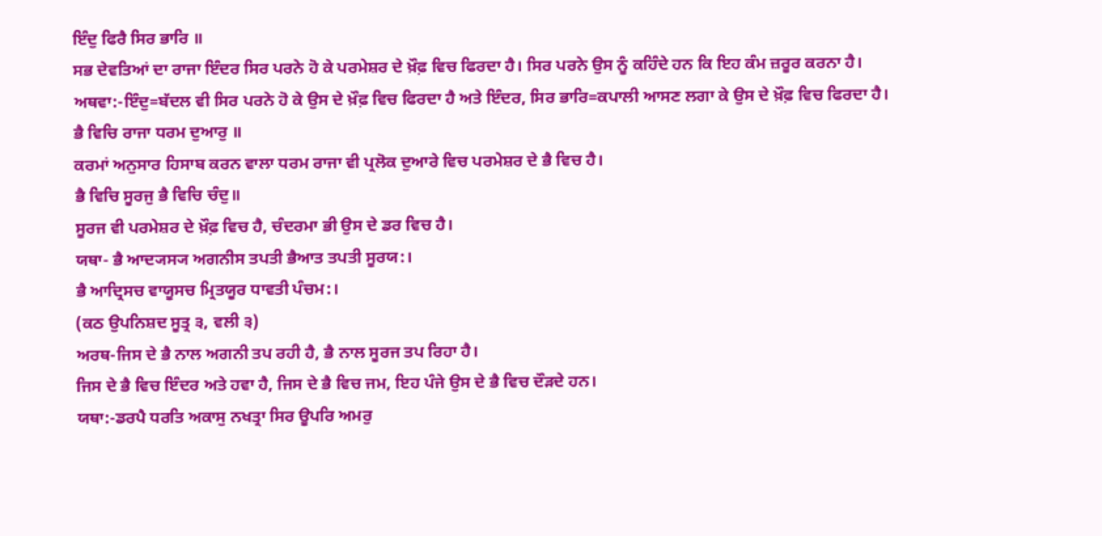ਇੰਦੁ ਫਿਰੈ ਸਿਰ ਭਾਰਿ ॥
ਸਭ ਦੇਵਤਿਆਂ ਦਾ ਰਾਜਾ ਇੰਦਰ ਸਿਰ ਪਰਨੇ ਹੋ ਕੇ ਪਰਮੇਸ਼ਰ ਦੇ ਖ਼ੌਫ਼ ਵਿਚ ਫਿਰਦਾ ਹੈ। ਸਿਰ ਪਰਨੇ ਉਸ ਨੂੰ ਕਹਿੰਦੇ ਹਨ ਕਿ ਇਹ ਕੰਮ ਜ਼ਰੂਰ ਕਰਨਾ ਹੈ।
ਅਥਵਾ:-ਇੰਦੁ=ਬੱਦਲ ਵੀ ਸਿਰ ਪਰਨੇ ਹੋ ਕੇ ਉਸ ਦੇ ਖ਼ੌਫ਼ ਵਿਚ ਫਿਰਦਾ ਹੈ ਅਤੇ ਇੰਦਰ, ਸਿਰ ਭਾਰਿ=ਕਪਾਲੀ ਆਸਣ ਲਗਾ ਕੇ ਉਸ ਦੇ ਖ਼ੌਫ਼ ਵਿਚ ਫਿਰਦਾ ਹੈ।
ਭੈ ਵਿਚਿ ਰਾਜਾ ਧਰਮ ਦੁਆਰੁ ॥
ਕਰਮਾਂ ਅਨੁਸਾਰ ਹਿਸਾਬ ਕਰਨ ਵਾਲਾ ਧਰਮ ਰਾਜਾ ਵੀ ਪ੍ਰਲੋਕ ਦੁਆਰੇ ਵਿਚ ਪਰਮੇਸ਼ਰ ਦੇ ਭੈ ਵਿਚ ਹੈ।
ਭੈ ਵਿਚਿ ਸੂਰਜੁ ਭੈ ਵਿਚਿ ਚੰਦੁ॥
ਸੂਰਜ ਵੀ ਪਰਮੇਸ਼ਰ ਦੇ ਖ਼ੌਫ਼ ਵਿਚ ਹੈ, ਚੰਦਰਮਾ ਭੀ ਉਸ ਦੇ ਡਰ ਵਿਚ ਹੈ।
ਯਥਾ- ਭੈ ਆਦ੍ਯਸ੍ਯ ਅਗਨੀਸ ਤਪਤੀ ਭੈਆਤ ਤਪਤੀ ਸੂਰਯ:।
ਭੈ ਆਦ੍ਰਿਸਚ ਵਾਯੂਸਚ ਮ੍ਰਿਤਯੂਰ ਧਾਵਤੀ ਪੰਚਮ:।
(ਕਠ ਉਪਨਿਸ਼ਦ ਸੂਤ੍ਰ ੩, ਵਲੀ ੩)
ਅਰਥ-ਜਿਸ ਦੇ ਭੈ ਨਾਲ ਅਗਨੀ ਤਪ ਰਹੀ ਹੈ, ਭੈ ਨਾਲ ਸੂਰਜ ਤਪ ਰਿਹਾ ਹੈ।
ਜਿਸ ਦੇ ਭੈ ਵਿਚ ਇੰਦਰ ਅਤੇ ਹਵਾ ਹੈ, ਜਿਸ ਦੇ ਭੈ ਵਿਚ ਜਮ, ਇਹ ਪੰਜੇ ਉਸ ਦੇ ਭੈ ਵਿਚ ਦੌੜਦੇ ਹਨ।
ਯਥਾ:-ਡਰਪੈ ਧਰਤਿ ਅਕਾਸੁ ਨਖਤ੍ਰਾ ਸਿਰ ਊਪਰਿ ਅਮਰੁ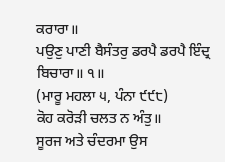ਕਰਾਰਾ॥
ਪਉਣੁ ਪਾਣੀ ਬੈਸੰਤਰੁ ਡਰਪੈ ਡਰਪੈ ਇੰਦ੍ਰ ਬਿਚਾਰਾ॥ ੧॥
(ਮਾਰੂ ਮਹਲਾ ੫, ਪੰਨਾ ੯੯੮)
ਕੋਹ ਕਰੋੜੀ ਚਲਤ ਨ ਅੰਤੁ॥
ਸੂਰਜ ਅਤੇ ਚੰਦਰਮਾ ਉਸ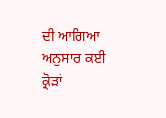ਦੀ ਆਗਿਆ ਅਨੁਸਾਰ ਕਈ ਕ੍ਰੋੜਾਂ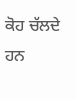ਕੋਹ ਚੱਲਦੇ ਹਨ